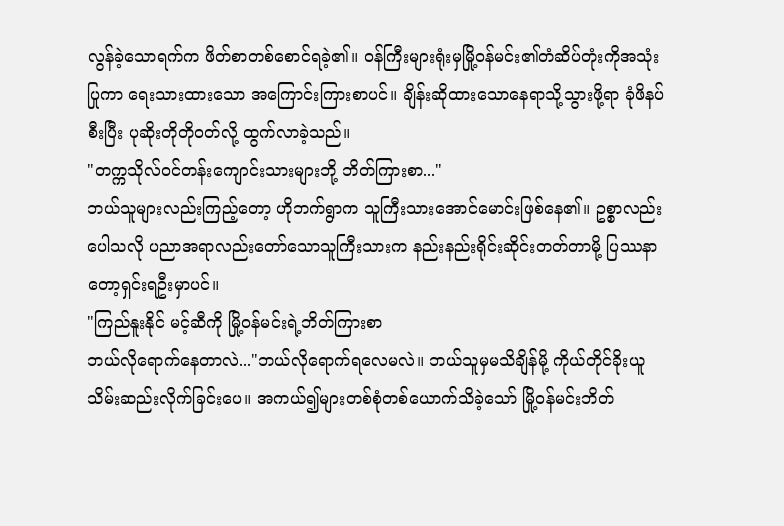လွန်ခဲ့သောရက်က ဖိတ်စာတစ်စောင်ရခဲ့၏။ ဝန်ကြီးများရုံးမှမြို့ဝန်မင်း၏တံဆိပ်တုံးကိုအသုံးပြုကာ ရေးသားထားသော အကြောင်းကြားစာပင်။ ချိန်းဆိုထားသောနေရာသို့သွားဖို့ရာ ခုံဖိနပ်စီးပြီး ပုဆိုးတိုတိုဝတ်လို့ ထွက်လာခဲ့သည်။
"တက္ကသိုလ်ဝင်တန်းကျောင်းသားများဘို့ ဘိတ်ကြားစာ..."
ဘယ်သူများလည်းကြည့်တော့ ဟိုဘက်ရွာက သူကြီးသားအောင်မောင်းဖြစ်နေ၏။ ဥစ္စာလည်းပေါသလို ပညာအရာလည်းတော်သောသူကြီးသားက နည်းနည်းရိုင်းဆိုင်းတတ်တာမို့ ပြဿနာတော့ရှင်းရဦးမှာပင်။
"ကြည်နူးနိုင် မင့်ဆီကို မြို့ဝန်မင်းရဲ့ဘိတ်ကြားစာ
ဘယ်လိုရောက်နေတာလဲ..."ဘယ်လိုရောက်ရလေမလဲ။ ဘယ်သူမှမသိချိန်မို့ ကိုယ်တိုင်ခိုးယူသိမ်းဆည်းလိုက်ခြင်းပေ။ အကယ်၍များတစ်စုံတစ်ယောက်သိခဲ့သော် မြို့ဝန်မင်းဘိတ်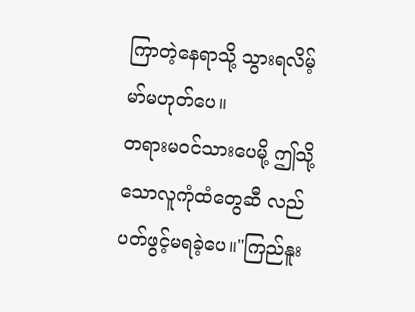ကြာတဲ့နေရာသို့ သွားရလိမ့်မာ်မဟုတ်ပေ။
တရားမဝင်သားပေမို့ ဤသို့သောလူကုံထံတွေဆီ လည်ပတ်ဖွင့်မရခဲ့ပေ။"ကြည်နူး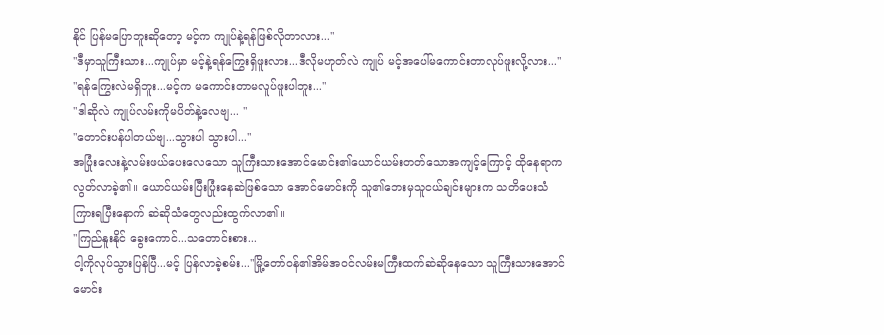နိုင် ပြန်မပြောဘူးဆိုတော့ မင့်က ကျုပ်နဲ့ရန်ဖြစ်လိုတာလား..."
"ဒီမှာသူကြီးသား...ကျုပ်မှာ မင့်နဲ့ရန်ကြွေးရှိဖူးလား...ဒီလိုမဟုတ်လဲ ကျုပ် မင့်အပေါ်မကောင်းတာလုပ်ဖူးလို့လား..."
"ရန်ကြွေးလဲမရှိဘူး...မင့်က မကောင်းတာမလူပ်ဖူးပါဘူး..."
"ဒါဆိုလဲ ကျုပ်လမ်းကိုမပိတ်နဲ့လေဗျ... "
"တောင်းပန်ပါတယ်ဗျ...သွားပါ သွားပါ..."
အပြုံးလေးနဲ့လမ်းဖယ်ပေးလေသော သူကြီးသားအောင်မောင်း၏ယောင်ယမ်းတတ်သောအကျင့်ကြောင့် ထိုနေရာကလွတ်လာခဲ့၏။ ယောင်ယမ်းပြီးပြုံးနေဆဲဖြစ်သော အောင်မောင်းကို သူ၏ဘေးမှသူငယ်ချင်းများက သတိပေးသံကြားရပြီးနောက် ဆဲဆိုသံတွေလည်းထွက်လာ၏။
"ကြည်နူးနိုင် ခွေးကောင်...သတောင်းစား...
ငါ့ကိုလုပ်သွားပြန်ပြီ...မင့် ပြန်လာခဲ့စမ်း..."မြို့တော်ဝန်၏အိမ်အဝင်လမ်းမကြီးထက်ဆဲဆိုနေသော သူကြီးသားအောင်မောင်း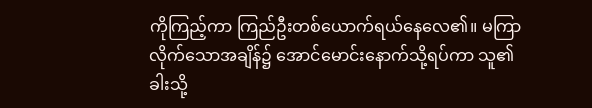ကိုကြည့်ကာ ကြည်ဦးတစ်ယောက်ရယ်နေလေ၏။ မကြာလိုက်သောအချိန်၌ အောင်မောင်းနောက်သို့ရပ်ကာ သူ၏ခါးသို့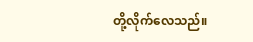တို့လိုက်လေသည်။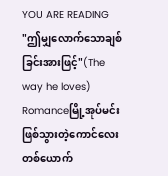YOU ARE READING
"ဤမျှလောက်သောချစ်ခြင်းအားဖြင့်"(The way he loves)
Romanceမြို့အုပ်မင်းဖြစ်သွားတဲ့ကောင်လေးတစ်ယောက်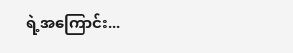ရဲ့အကြောင်း...